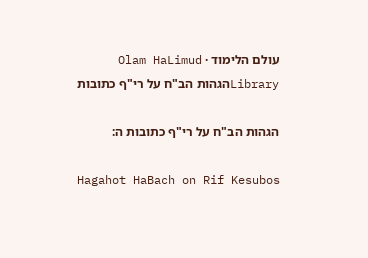עולם הלימוד · Olam HaLimud
Libraryהגהות הב"ח על רי"ף כתובות

הגהות הב"ח על רי"ף כתובות ה:

Hagahot HaBach on Rif Kesubos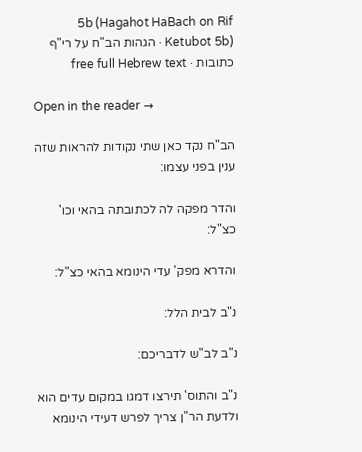5b (Hagahot HaBach on Rif Ketubot 5b) · הגהות הב"ח על רי"ף כתובות · free full Hebrew text

Open in the reader →

הב"ח נקד כאן שתי נקודות להראות שזה ענין בפני עצמו:

והדר מפקה לה לכתובתה בהאי וכו' כצ"ל:

והדרא מפק' עדי הינומא בהאי כצ"ל:

נ"ב לבית הלל:

נ"ב לב"ש לדבריכם:

נ"ב והתוס' תירצו דמגו במקום עדים הוא ולדעת הר"ן צריך לפרש דעידי הינומא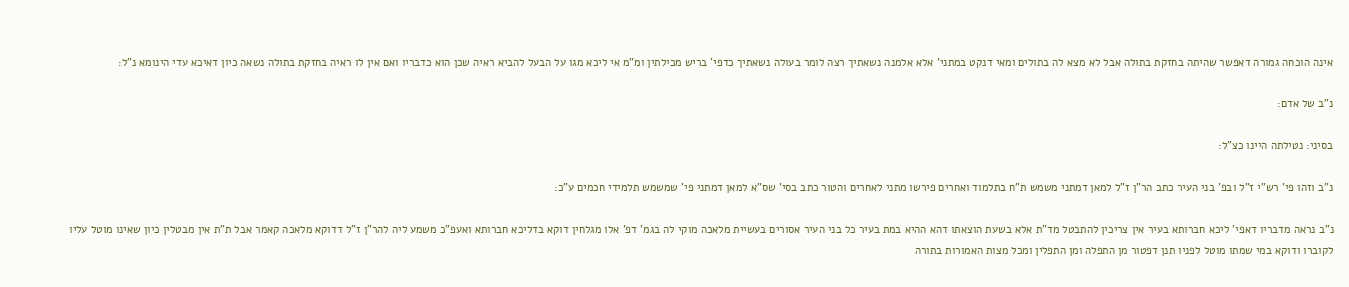אינה הוכחה גמורה דאפשר שהיתה בחזקת בתולה אבל לא מצא לה בתולים ומאי דנקט במתני' אלא אלמנה נשאתיך רצה לומר בעולה נשאתיך כדפי' בריש מכילתין ומ"מ אי ליכא מגו על הבעל להביא ראיה שכן הוא כדבריו ואם אין לו ראיה בחזקת בתולה נשאה כיון דאיכא עדי הינומא נ"ל:

נ"ב של אדם:

בסיני: נטילתה היינו כצ"ל:

נ"ב וזהו פי' רש"י ז"ל ובפ' בני העיר כתב הר"ן ז"ל למאן דמתני משמש ת"ח בתלמוד ואחרים פירשו מתני לאחרים והטור כתב בסי' שס"א למאן דמתני פי' שמשמש תלמידי חכמים ע"כ:

נ"ב נראה מדבריו דאפי' ליכא חברותא בעיר אין צריכין להתבטל מד"ת אלא בשעת הוצאתו דהא ההיא במת בעיר כל בני העיר אסורים בעשיית מלאכה מוקי לה בגמ' דפ' אלו מגלחין דוקא בדליכא חברותא ואעפ"כ משמע ליה להר"ן ז"ל דדוקא מלאכה קאמר אבל ת"ת אין מבטלין כיון שאינו מוטל עליו לקוברו ודוקא במי שמתו מוטל לפניו תנן דפטור מן התפלה ומן התפלין ומכל מצות האמורות בתורה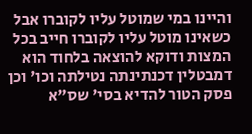והיינו במי שמוטל עליו לקוברו אבל כשאינו מוטל עליו לקוברו חייב בכל המצות ודוקא להוצאה בלחוד הוא דמבטלין דכנתינתה נטילתה וכו' וכן פסק הטור להדיא בסי' שס"א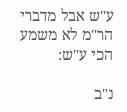ע"ש אבל מדברי הר"מ לא משמע הכי ע"ש:

נ"ב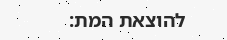להוצאת המת: